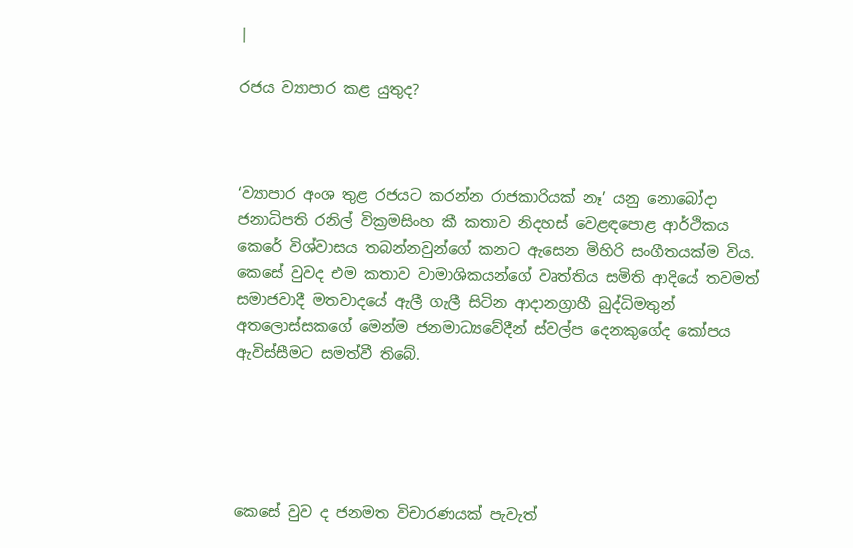|

රජය ව්‍යාපාර කළ යුතුද?



‘ව්‍යාපාර අංශ තුළ රජයට කරන්න රාජකාරියක් නෑ’ යනු නොබෝදා ජනාධිපති රනිල් වික්‍රමසිංහ කී කතාව නිදහස් වෙළඳපොළ ආර්ථිකය කෙරේ විශ්වාසය තබන්නවුන්ගේ කනට ඇසෙන මිහිරි සංගීතයක්ම විය. කෙසේ වුවද එම කතාව වාමාශිකයන්ගේ වෘත්තිය සමිති ආදියේ තවමත් සමාජවාදී මතවාදයේ ඇලී ගැලී සිටින ආදානග්‍රාහී බුද්ධිමතුන් අතලොස්සකගේ මෙන්ම ජනමාධ්‍යවේදීන් ස්වල්ප දෙනකුගේද කෝපය  ඇවිස්සීමට සමත්වී තිබේ.





කෙසේ වුව ද ජනමත විචාරණයක් පැවැත්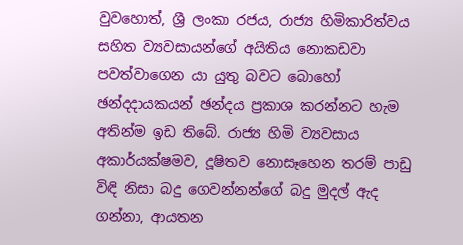වුවහොත්, ශ්‍රී ලංකා රජය, රාජ්‍ය හිමිකාරිත්වය සහිත ව්‍යවසායන්ගේ අයිතිය නොකඩවා පවත්වාගෙන යා යුතු බවට බොහෝ ඡන්දදායකයන් ඡන්දය ප්‍රකාශ කරන්නට හැම අතින්ම ඉඩ තිබේ. රාජ්‍ය හිමි ව්‍යවසාය අකාර්යක්ෂමව, දූෂිතව නොසෑහෙන තරම් පාඩු විඳි නිසා බදු ගෙවන්නන්ගේ බදු මුදල් ඇද ගන්නා, ආයතන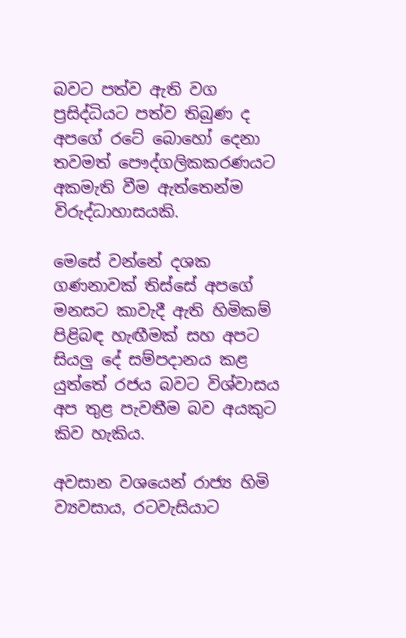බවට පත්ව ඇති වග ප්‍රසිද්ධියට පත්ව තිබුණ ද අපගේ රටේ බොහෝ දෙනා තවමත් පෞද්ගලිකකරණයට අකමැති වීම ඇත්තෙන්ම විරුද්ධාහාසයකි.

මෙසේ වන්නේ දශක ගණනාවක් තිස්සේ අපගේ මනසට කාවැදී ඇති හිමිකම් පිළිබඳ හැඟීමක් සහ අපට සියලු දේ සම්පදානය කළ යුත්තේ රජය බවට විශ්වාසය අප තුළ පැවතීම බව අයකුට කිව හැකිය.

අවසාන වශයෙන් රාජ්‍ය හිමි ව්‍යවසාය, රටවැසියාට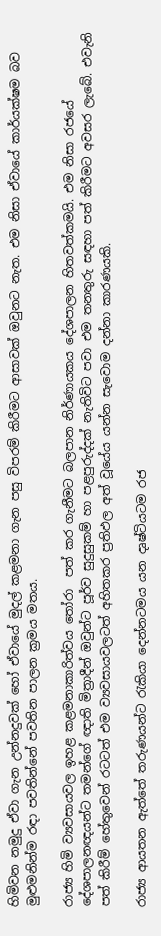හිමිවන නමුදු ඒවා ගැන උන්නදුවක් හෝ ඒවායේ මුදල් කළමනා ගැන පසු විපරම් කිරීමට ආසාවක් ඔවුනට නැත. එම නිසා ඒවායේ කාර්යක්ෂම බව මුළුමනින්ම රඳා පවතින්නේ පවතින පාලන ක්‍රමය මතය.

රාජ්‍ය හිමි ව්‍යවසායවල ඉහළ කළමනාකාරිත්වය තෝරා  පත් කර ගැනීමට බලපාන නිර්ණායකය දේශපාලන හිතවත්කමයි. එම නිසා රජයේ දේශපාලනඥයන්ට තමන්ගේ ඥාති මිත්‍රාදීන් ඔවුන්ට පූර්ව සුදුසුකම් හා පළපුරුද්දක් නැතිවිට පවා එම තනතුරු සඳහා පත් කිරීමට අවසර ලැබේ. එවැනි පත් කිරීම් හේතුවෙන් රටටත් එම ව්‍යවසායවලටත් අහිතකර ප්‍රතිඵල අත් වූයේය යන්න සැවොම දන්නා කාරණයකි.

රාජ්‍ය ආයතන ඇත්තේ තරුණයන්ට රැකියා දෙන්නටමය යන දෘෂ්ටියටම රජ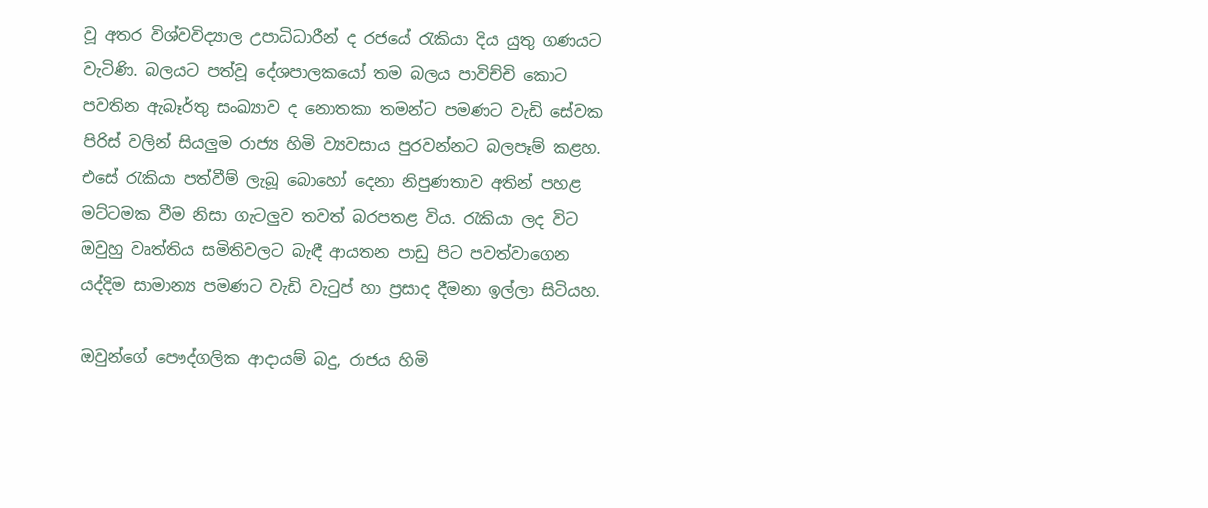වූ අතර විශ්වවිද්‍යාල උපාධිධාරීන් ද රජයේ රැකියා දිය යුතු ගණයට වැටිණි. බලයට පත්වූ දේශපාලකයෝ තම බලය පාවිච්චි කොට පවතින ඇබෑර්තු සංඛ්‍යාව ද නොතකා තමන්ට පමණට වැඩි සේවක පිරිස් වලින් සියලුම රාජ්‍ය හිමි ව්‍යවසාය පුරවන්නට බලපෑම් කළහ. එසේ රැකියා පත්වීම් ලැබූ බොහෝ දෙනා නිපුණතාව අතින් පහළ මට්ටමක වීම නිසා ගැටලුව තවත් බරපතළ විය. රැකියා ලද විට ඔවුහු වෘත්තිය සමිතිවලට බැඳී ආයතන පාඩු පිට පවත්වාගෙන යද්දිම සාමාන්‍ය පමණට වැඩි වැටුප් හා ප්‍රසාද දීමනා ඉල්ලා සිටියහ.

ඔවුන්ගේ පෞද්ගලික ආදායම් බදු, රාජය හිමි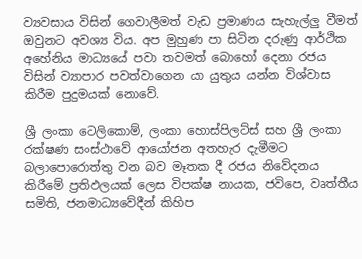ව්‍යවසාය විසින් ගෙවාලීමත් වැඩ ප්‍රමාණය සැහැල්ලු වීමත් ඔවුනට අවශ්‍ය විය. අප මුහුණ පා සිටින දරුණු ආර්ථික අහේනිය මාධ්‍යයේ පවා තවමත් බොහෝ දෙනා රජය විසින් ව්‍යාපාර පවත්වාගෙන යා යුතුය යන්න විශ්වාස කිරීම පුදුමයක් නොවේ.

ශ්‍රී ලංකා ටෙලිකොම්, ලංකා හොස්පිලට්ස් සහ ශ්‍රී ලංකා රක්ෂණ සංස්ථාවේ ආයෝජන අතහැර දැමීමට බලාපොරොත්තු වන බව මෑතක දී රජය නිවේදනය කිරීමේ ප්‍රතිඵලයක් ලෙස විපක්ෂ නායක, ජවිපෙ, වෘත්තීය සමිති, ජනමාධ්‍යවේදීන් කිහිප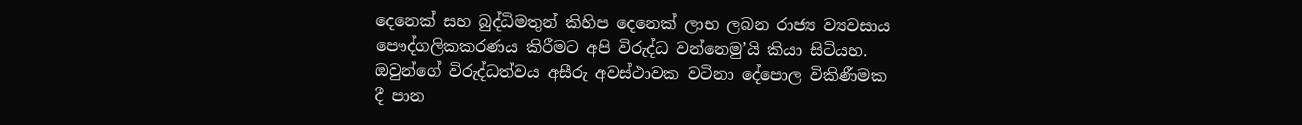දෙනෙක් සහ බුද්ධිමතුන් කිහිප දෙනෙක් ලාභ ලබන රාජ්‍ය ව්‍යවසාය පෞද්ගලිකකරණය කිරීමට අපි විරුද්ධ වන්නෙමු’යි කියා සිටියහ. ඔවුන්ගේ විරුද්ධත්වය අසීරු අවස්ථාවක වටිනා දේපොල විකිණීමක දී පාන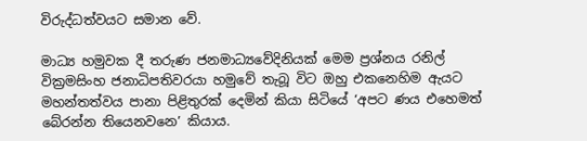විරුද්ධත්වයට සමාන වේ.

මාධ්‍ය හමුවක දී තරුණ ජනමාධ්‍යවේදිනියක් මෙම ප්‍රශ්නය රනිල් වික්‍රමසිංහ ජනාධිපතිවරයා හමුවේ තැබූ විට ඔහු එකනෙහිම ඇයට මහන්තත්වය පානා පිළිතුරක් දෙමින් කියා සිටියේ ‘අපට ණය එහෙමත් බේරන්න තියෙනවනෙ’ කියාය.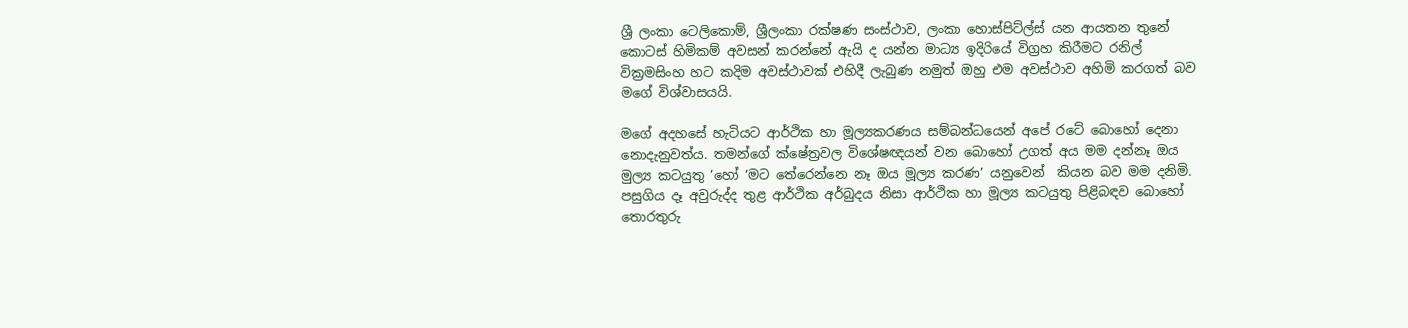ශ්‍රී ලංකා ටෙලිකොම්, ශ්‍රීලංකා රක්ෂණ සංස්ථාව, ලංකා හොස්පිට්ල්ස් යන ආයතන තුනේ කොටස් හිමිකම් අවසන් කරන්නේ ඇයි ද යන්න මාධ්‍ය ඉදිරියේ විග්‍රහ කිරීමට රනිල් වික්‍රමසිංහ හට කදිම අවස්ථාවක් එහිදී ලැබුණ නමුත් ඔහු එම අවස්ථාව අහිමි කරගත් බව මගේ විශ්වාසයයි.

මගේ අදහසේ හැටියට ආර්ථික හා මූල්‍යකරණය සම්බන්ධයෙන් අපේ රටේ බොහෝ දෙනා නොදැනුවත්ය. තමන්ගේ ක්ෂේත්‍රවල විශේෂඥයන් වන බොහෝ උගත් අය මම දන්නෑ ඔය මුල්‍ය කටයුතු ’හෝ ‘මට තේරෙන්නෙ නෑ ඔය මූල්‍ය කරණ’ යනුවෙන්  කියන බව මම දනිමි. පසුගිය දෑ අවුරුද්ද තුළ ආර්ථික අර්බුදය නිසා ආර්ථික හා මූල්‍ය කටයුතු පිළිබඳව බොහෝ තොරතුරු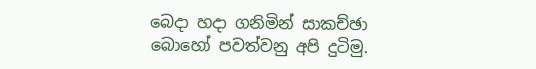බෙදා හදා ගනිමින් සාකච්ඡා බොහෝ පවත්වනු අපි දුටිමු.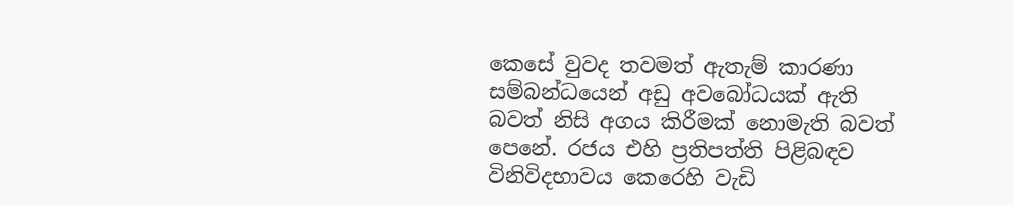කෙසේ වුවද තවමත් ඇතැම් කාරණා සම්බන්ධයෙන් අඩු අවබෝධයක් ඇති බවත් නිසි අගය කිරීමක් නොමැති බවත් පෙනේ. රජය එහි ප්‍රතිපත්ති පිළිබඳව විනිවිදභාවය කෙරෙහි වැඩි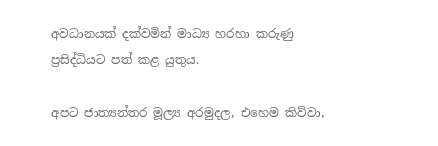අවධානයක් දක්වමින් මාධ්‍ය හරහා කරුණු ප්‍රසිද්ධියට පත් කළ යුතුය.

අපට ජාත්‍යන්තර මූල්‍ය අරමුදල, එහෙම කිව්වා,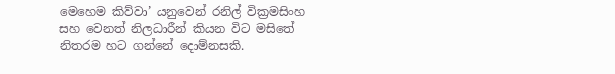මෙහෙම කිව්වා’ යනුවෙන් රනිල් වික්‍රමසිංහ සහ වෙනත් නිලධාරීන් කියන විට මසිතේ නිතරම හට ගන්නේ දොම්නසකි.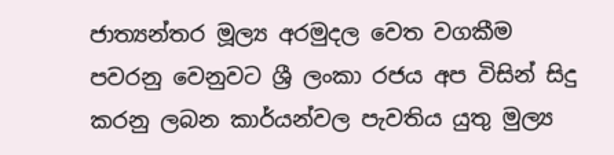ජාත්‍යන්තර මූල්‍ය අරමුදල වෙත වගකීම පවරනු වෙනුවට ශ්‍රී ලංකා රජය අප විසින් සිදු කරනු ලබන කාර්යන්වල පැවතිය යුතු මුල්‍ය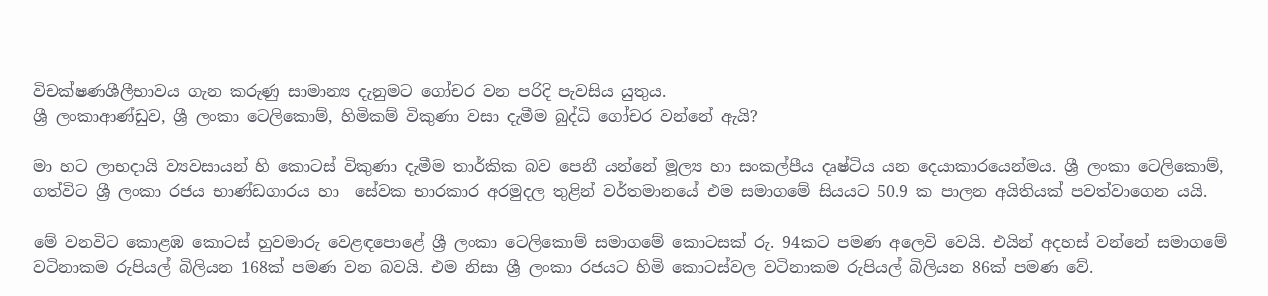විචක්ෂණශීලීභාවය ගැන කරුණු සාමාන්‍ය දැනුමට ගෝචර වන පරිදි පැවසිය යුතුය.
ශ්‍රී ලංකාආණ්ඩුව, ශ්‍රී ලංකා ටෙලිකොම්, හිමිකම් විකුණා වසා දැමීම බුද්ධි ගෝචර වන්නේ ඇයි?

මා හට ලාභදායි ව්‍යවසායන් හි කොටස් විකුණා දැමීම තාර්කික බව පෙනී යන්නේ මූල්‍ය හා සංකල්පීය දෘෂ්ටිය යන දෙයාකාරයෙන්මය. ශ්‍රී ලංකා ටෙලිකොම්, ගත්විට ශ්‍රී ලංකා රජය භාණ්ඩගාරය හා  සේවක භාරකාර අරමුදල තුළින් වර්තමානයේ එම සමාගමේ සියයට 50.9 ක පාලන අයිතියක් පවත්වාගෙන යයි.

මේ වනවිට කොළඹ කොටස් හුවමාරු වෙළඳපොළේ ශ්‍රී ලංකා ටෙලිකොම් සමාගමේ කොටසක් රු. 94කට පමණ අලෙවි වෙයි. එයින් අදහස් වන්නේ සමාගමේ වටිනාකම රුපියල් බිලියන 168ක් පමණ වන බවයි. එම නිසා ශ්‍රී ලංකා රජයට හිමි කොටස්වල වටිනාකම රුපියල් බිලියන 86ක් පමණ වේ.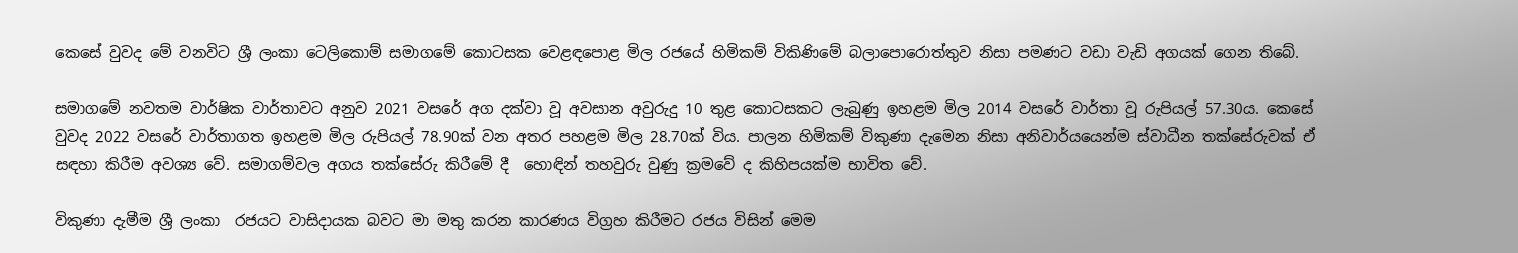කෙසේ වුවද මේ වනවිට ශ්‍රී ලංකා ටෙලිකොම් සමාගමේ කොටසක වෙළඳපොළ මිල රජයේ හිමිකම් විකිණිමේ බලාපොරොත්තුව නිසා පමණට වඩා වැඩි අගයක් ගෙන තිබේ.

සමාගමේ නවතම වාර්ෂික වාර්තාවට අනුව 2021 වසරේ අග දක්වා වූ අවසාන අවුරුදු 10 තුළ කොටසකට ලැබුණු ඉහළම මිල 2014 වසරේ වාර්තා වූ රුපියල් 57.30ය. කෙසේ වුවද 2022 වසරේ වාර්තාගත ඉහළම මිල රුපියල් 78.90ක් වන අතර පහළම මිල 28.70ක් විය. පාලන හිමිකම් විකුණා දැමෙන නිසා අනිවාර්යයෙන්ම ස්වාධීන තක්සේරුවක් ඒ සඳහා කිරීම අවශ්‍ය වේ. සමාගම්වල අගය තක්සේරු කිරීමේ දී  හොඳින් තහවුරු වුණු ක්‍රමවේ ද කිහිපයක්ම භාවිත වේ.

විකුණා දැමීම ශ්‍රී ලංකා  රජයට වාසිදායක බවට මා මතු කරන කාරණය විග්‍රහ කිරීමට රජය විසින් මෙම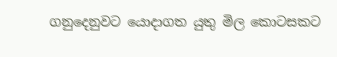ගනුදෙනුවට යොදාගත යුතු මිල කොටසකට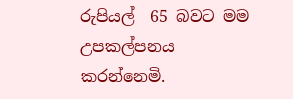රුපියල්  65 බවට මම උපකල්පනය කරන්නෙමි.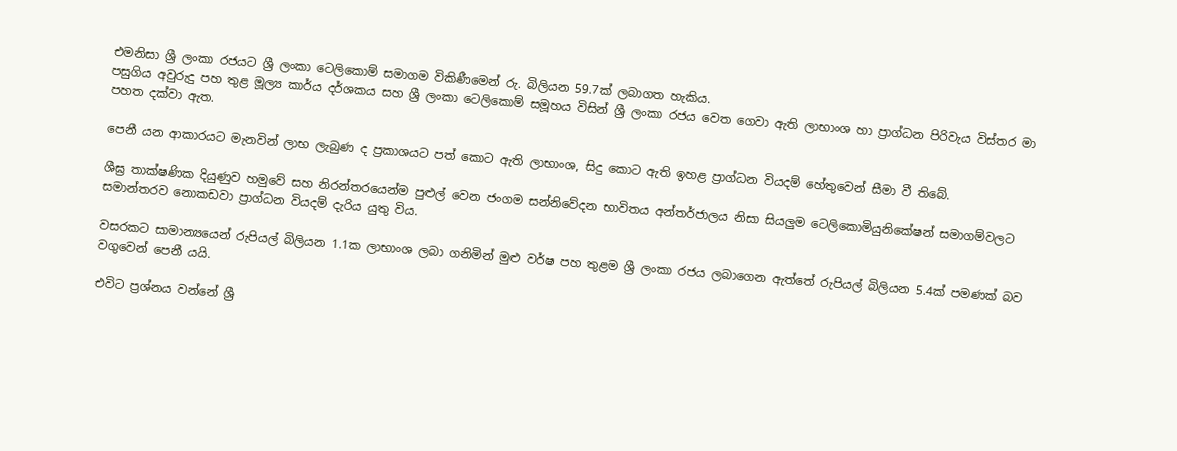එමනිසා ශ්‍රී ලංකා රජයට ශ්‍රී ලංකා ටෙලිකොම් සමාගම විකිණීමෙන් රු. බිලියන 59.7ක් ලබාගත හැකිය.
පසුගිය අවුරුදු පහ තුළ මූල්‍ය කාර්ය දර්ශකය සහ ශ්‍රී ලංකා ටෙලිකොම් සමූහය විසින් ශ්‍රී ලංකා රජය වෙත ගෙවා ඇති ලාභාංශ හා ප්‍රාග්ධන පිරිවැය විස්තර මා පහත දක්වා ඇත.

පෙනී යන ආකාරයට මැනවින් ලාභ ලැබුණ ද ප්‍රකාශයට පත් කොට ඇති ලාභාංශ, සිදු කොට ඇති ඉහළ ප්‍රාග්ධන වියදම් හේතුවෙන් සීමා වී තිබේ.

ශීඝ්‍ර තාක්ෂණික දියුණුව හමුවේ සහ නිරන්තරයෙන්ම පුළුල් වෙන ජංගම සන්නිවේදන භාවිතය අන්තර්ජාලය නිසා සියලුම ටෙලිකොමියුනිකේෂන් සමාගම්වලට සමාන්තරව නොකඩවා ප්‍රාග්ධන වියදම් දැරිය යුතු විය.

වසරකට සාමාන්‍යයෙන් රුපියල් බිලියන 1.1ක ලාභාංශ ලබා ගනිමින් මුළු වර්ෂ පහ තුළම ශ්‍රී ලංකා රජය ලබාගෙන ඇත්තේ රුපියල් බිලියන 5.4ක් පමණක් බව වගුවෙන් පෙනී යයි.

එවිට ප්‍රශ්නය වන්නේ ශ්‍රී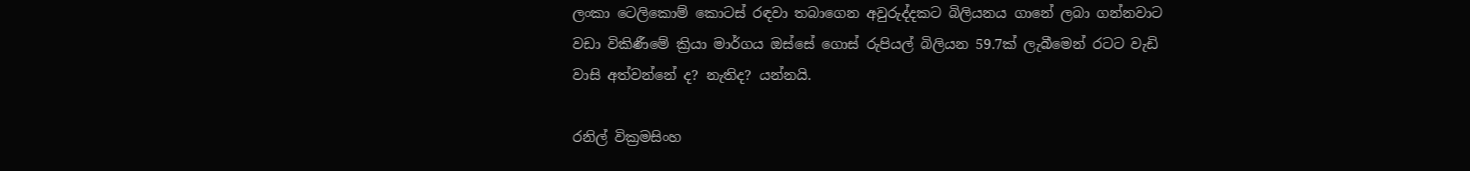ලංකා ටෙලිකොම් කොටස් රඳවා තබාගෙන අවුරුද්දකට බිලියනය ගානේ ලබා ගන්නවාට වඩා විකිණීමේ ක්‍රියා මාර්ගය ඔස්සේ ගොස් රුපියල් බිලියන 59.7ක් ලැබීමෙන් රටට වැඩි වාසි අත්වන්නේ ද? නැතිද? යන්නයි.

රනිල් වික්‍රමසිංහ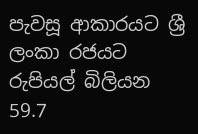පැවසූ ආකාරයට ශ්‍රී ලංකා රජයට රුපියල් බිලියන 59.7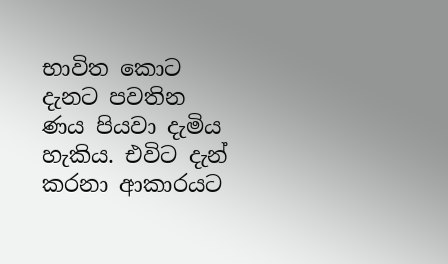භාවිත කොට දැනට පවතින ණය පියවා දැමිය හැකිය. එවිට දැන් කරනා ආකාරයට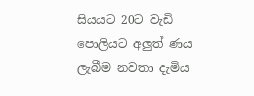සියයට 20ට වැඩි පොලියට අලුත් ණය ලැබීම නවතා දැමිය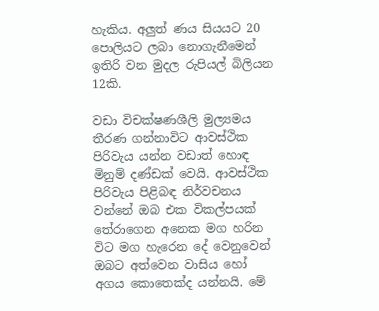හැකිය. අලුත් ණය සියයට 20 පොලියට ලබා නොගැනීමෙන් ඉතිරි වන මුදල රුපියල් බිලියන 12කි.

වඩා විචක්ෂණශීලි මුල්‍යමය තීරණ ගන්නාවිට ආවස්ථික පිරිවැය යන්න වඩාත් හොඳ මිනුම් දණ්ඩක් වෙයි. ආවස්ථික  පිරිවැය පිළිබඳ නිර්වචනය වන්නේ ඔබ එක විකල්පයක් තේරාගෙන අනෙක මග හරින විට මග හැරෙන දේ වෙනුවෙන් ඔබට අත්වෙන වාසිය හෝ අගය කොතෙක්ද යන්නයි. මේ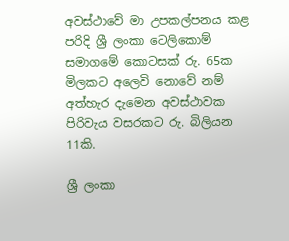අවස්ථාවේ මා උපකල්පනය කළ පරිදි ශ්‍රී ලංකා ටෙලිකොම් සමාගමේ කොටසක් රු. 65ක මිලකට අලෙවි නොවේ නම් අත්හැර දැමෙන අවස්ථාවක පිරිවැය වසරකට රු. බිලියන 11කි.

ශ්‍රී ලංකා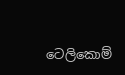ටෙලිකොම්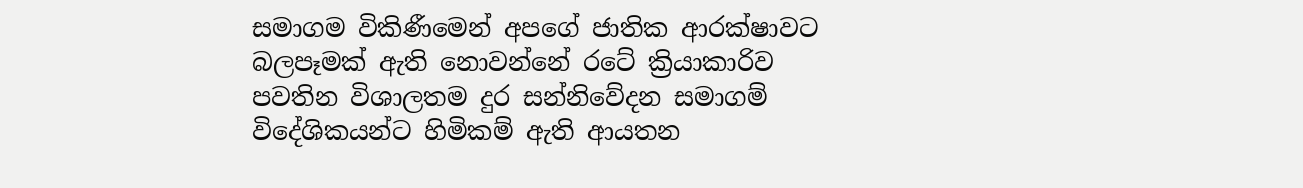සමාගම විකිණීමෙන් අපගේ ජාතික ආරක්ෂාවට බලපෑමක් ඇති නොවන්නේ රටේ ක්‍රියාකාරිව පවතින විශාලතම දුර සන්නිවේදන සමාගම් විදේශිකයන්ට හිමිකම් ඇති ආයතන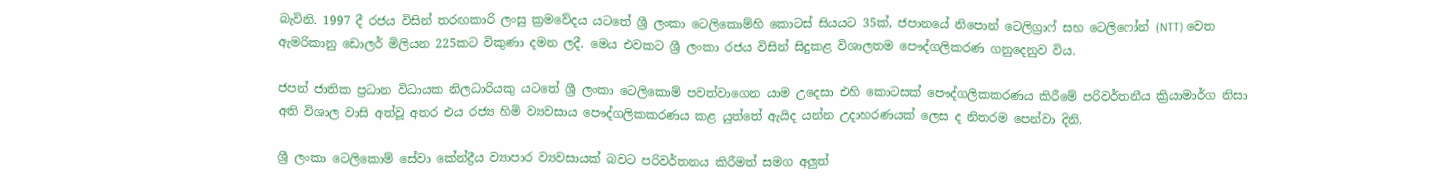බැවිනි. 1997 දී රජය විසින් තරඟකාරි ලංසු ක්‍රමවේදය යටතේ ශ්‍රී ලංකා ටෙලිකොම්හි කොටස් සියයට 35ක්, ජපානයේ නිපොන් ටෙලිග්‍රාෆ් සහ ටෙලිෆෝන් (NTT) වෙත ඇමරිකානු ඩොලර් මිලියන 225කට විකුණා දමන ලදී. මෙය එවකට ශ්‍රී ලංකා රජය විසින් සිදුකළ විශාලතම පෞද්ගලිකරණ ගනුදෙනුව විය.

ජපන් ජාතික ප්‍රධාන විධායක නිලධාරියකු යටතේ ශ්‍රී ලංකා ටෙලිකොම් පවත්වාගෙන යාම උදෙසා එහි කොටසක් පෞද්ගලිකකරණය කිරීමේ පරිවර්තනීය ක්‍රියාමාර්ග නිසා අති විශාල වාසි අත්වූ අතර එය රජ්‍ය හිමි ව්‍යවසාය පෞද්ගලිකකරණය කළ යුත්තේ ඇයිද යන්න උදාහරණයක් ලෙස ද නිතරම පෙන්වා දිනි.

ශ්‍රී ලංකා ටෙලිකොම් සේවා කේන්ද්‍රීය ව්‍යාපාර ව්‍යවසායක් බවට පරිවර්තනය කිරීමත් සමග අලුත්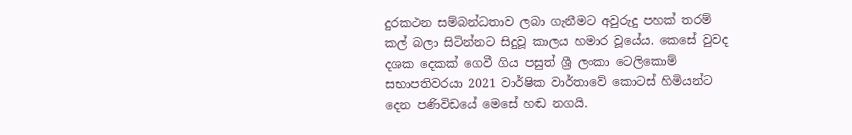දුරකථන සම්බන්ධතාව ලබා ගැනීමට අවුරුදු පහක් තරම් කල් බලා සිටින්නට සිදුවූ කාලය හමාර වූයේය. කෙසේ වුවද දශක දෙකක් ගෙවී ගිය පසුත් ශ්‍රී ලංකා ටෙලිකොම් සභාපතිවරයා 2021 වාර්ෂික වාර්තාවේ කොටස් හිමියන්ට දෙන පණිවිඩයේ මෙසේ හඬ නගයි.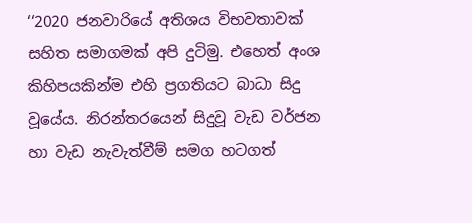‘‘2020 ජනවාරියේ අතිශය විභවතාවක් සහිත සමාගමක් අපි දුටිමු. එහෙත් අංශ කිහිපයකින්ම එහි ප්‍රගතියට බාධා සිදු වූයේය. නිරන්තරයෙන් සිදුවූ වැඩ වර්ජන හා වැඩ නැවැත්වීම් සමග හටගත්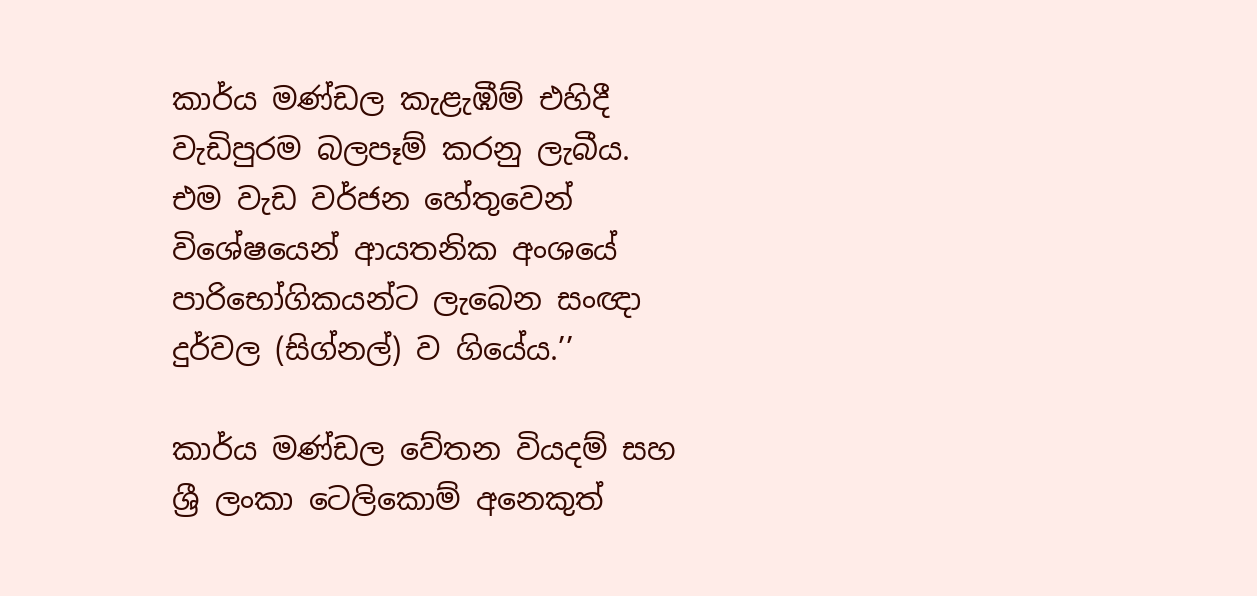කාර්ය මණ්ඩල කැළැඹීම් එහිදී වැඩිපුරම බලපෑම් කරනු ලැබීය. එම වැඩ වර්ජන හේතුවෙන් විශේෂයෙන් ආයතනික අංශයේ පාරිභෝගිකයන්ට ලැබෙන සංඥා දුර්වල (සිග්නල්) ව ගියේය.’’

කාර්ය මණ්ඩල වේතන වියදම් සහ ශ්‍රී ලංකා ටෙලිකොම් අනෙකුත්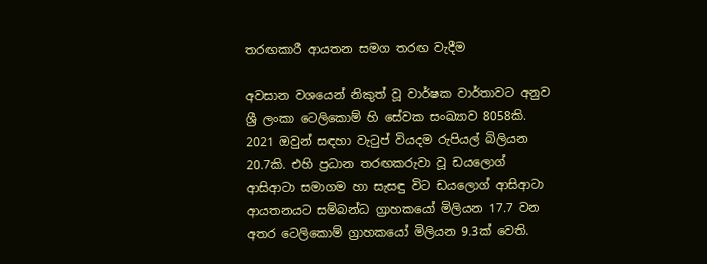තරඟකාරී ආයතන සමග තරඟ වැදීම

අවසාන වශයෙන් නිකුත් වූ වාර්ෂක වාර්තාවට අනුව ශ්‍රී ලංකා ටෙලිකොම් හි සේවක සංඛ්‍යාව 8058කි. 2021 ඔවුන් සඳහා වැටුප් වියදම රුපියල් බිලියන 20.7කි. එහි ප්‍රධාන තරඟකරුවා වූ ඩයලොග් ආසිආටා සමාගම හා සැසඳු විට ඩයලොග් ආසිආටා ආයතනයට සම්බන්ධ ග්‍රාහකයෝ මිලියන 17.7 වන අතර ටෙලිකොම් ග්‍රාහකයෝ මිලියන 9.3ක් වෙති.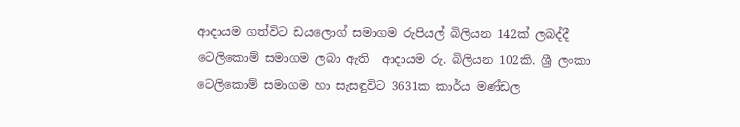ආදායම ගත්විට ඩයලොග් සමාගම රුපියල් බිලියන 142ක් ලබද්දී ටෙලිකොම් සමාගම ලබා ඇති  ආදායම රු. බිලියන 102කි. ශ්‍රී ලංකා ටෙලිකොම් සමාගම හා සැසඳුවිට 3631ක කාර්ය මණ්ඩල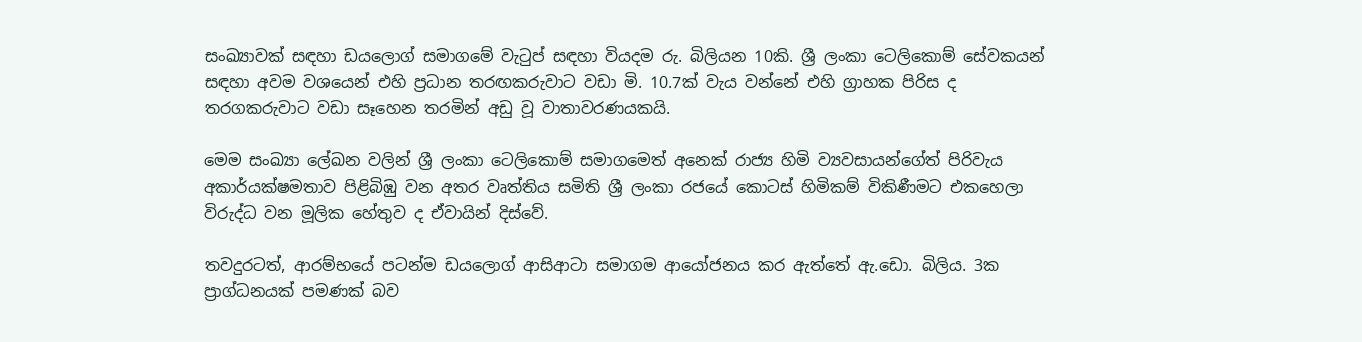සංඛ්‍යාවක් සඳහා ඩයලොග් සමාගමේ වැටුප් සඳහා වියදම රු. බිලියන 10කි. ශ්‍රී ලංකා ටෙලිකොම් සේවකයන් සඳහා අවම වශයෙන් එහි ප්‍රධාන තරඟකරුවාට වඩා මි. 10.7ක් වැය වන්නේ එහි ග්‍රාහක පිරිස ද තරගකරුවාට වඩා සෑහෙන තරමින් අඩු වූ වාතාවරණයකයි.

මෙම සංඛ්‍යා ලේඛන වලින් ශ්‍රී ලංකා ටෙලිකොම් සමාගමෙත් අනෙක් රාජ්‍ය හිමි ව්‍යවසායන්ගේත් පිරිවැය අකාර්යක්ෂමතාව පිළිබිඹු වන අතර වෘත්තිය සමිති ශ්‍රී ලංකා රජයේ කොටස් හිමිකම් විකිණීමට එකහෙලා විරුද්ධ වන මූලික හේතුව ද ඒවායින් දිස්වේ.

තවදුරටත්, ආරම්භයේ පටන්ම ඩයලොග් ආසිආටා සමාගම ආයෝජනය කර ඇත්තේ ඇ.ඩො. බිලිය. 3ක ප්‍රාග්ධනයක් පමණක් බව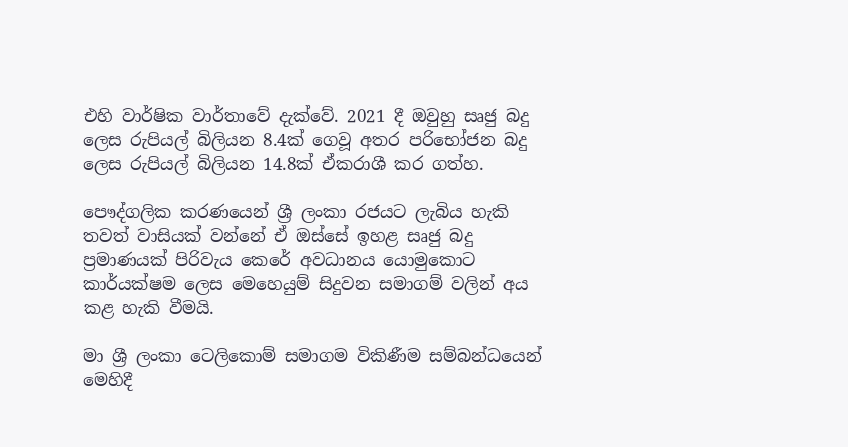එහි වාර්ෂික වාර්තාවේ දැක්වේ. 2021 දී ඔවුහු සෘජු බදු ලෙස රුපියල් බිලියන 8.4ක් ගෙවූ අතර පරිභෝජන බදු ලෙස රුපියල් බිලියන 14.8ක් ඒකරාශී කර ගත්හ.

පෞද්ගලික කරණයෙන් ශ්‍රී ලංකා රජයට ලැබිය හැකි තවත් වාසියක් වන්නේ ඒ ඔස්සේ ඉහළ සෘජු බදු ප්‍රමාණයක් පිරිවැය කෙරේ අවධානය යොමුකොට කාර්යක්ෂම ලෙස මෙහෙයුම් සිදුවන සමාගම් වලින් අය කළ හැකි වීමයි.

මා ශ්‍රී ලංකා ටෙලිකොම් සමාගම විකිණීම සම්බන්ධයෙන් මෙහිදී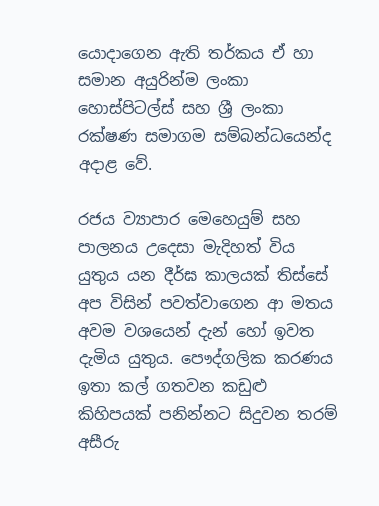යොදාගෙන ඇති තර්කය ඒ හා සමාන අයුරින්ම ලංකා හොස්පිටල්ස් සහ ශ්‍රී ලංකා රක්ෂණ සමාගම සම්බන්ධයෙන්ද අදාළ වේ.

රජය ව්‍යාපාර මෙහෙයුම් සහ පාලනය උදෙසා මැදිහත් විය යුතුය යන දීර්ඝ කාලයක් තිස්සේ අප විසින් පවත්වාගෙන ආ මතය අවම වශයෙන් දැන් හෝ ඉවත දැමිය යුතුය. පෞද්ගලික කරණය ඉතා කල් ගතවන කඩුළු කිහිපයක් පනින්නට සිදුවන තරම් අසීරු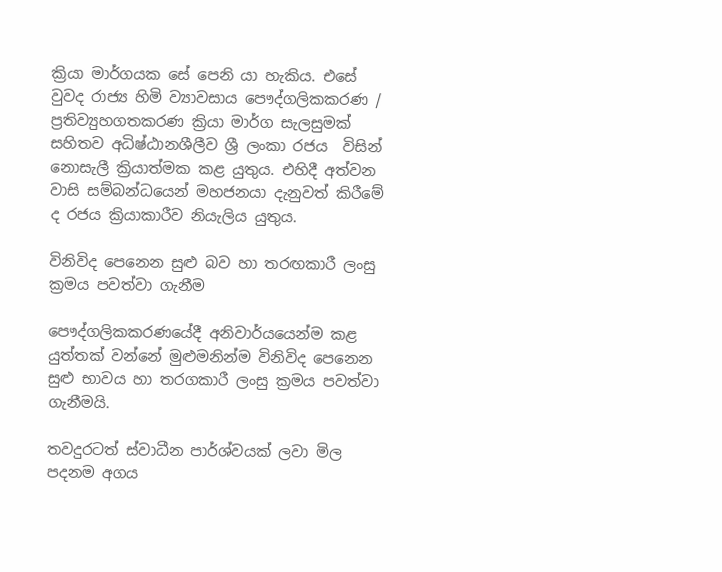ක්‍රියා මාර්ගයක සේ පෙනි යා හැකිය. එසේ වුවද රාජ්‍ය හිමි ව්‍යාවසාය පෞද්ගලිකකරණ / ප්‍රතිව්‍යුහගතකරණ ක්‍රියා මාර්ග සැලසුමක් සහිතව අධිෂ්ඨානශීලීව ශ්‍රී ලංකා රජය  විසින් නොසැලී ක්‍රියාත්මක කළ යුතුය. එහිදී අත්වන වාසි සම්බන්ධයෙන් මහජනයා දැනුවත් කිරීමේ ද රජය ක්‍රියාකාරීව නියැලිය යුතුය.

විනිවිද පෙනෙන සුළු බව හා තරඟකාරී ලංසු ක්‍රමය පවත්වා ගැනීම

පෞද්ගලිකකරණයේදී අනිවාර්යයෙන්ම කළ යුත්තක් වන්නේ මුළුමනින්ම විනිවිද පෙනෙන සුළු භාවය හා තරගකාරී ලංසු ක්‍රමය පවත්වා ගැනීමයි.

තවදුරටත් ස්වාධීන පාර්ශ්වයක් ලවා මිල පදනම අගය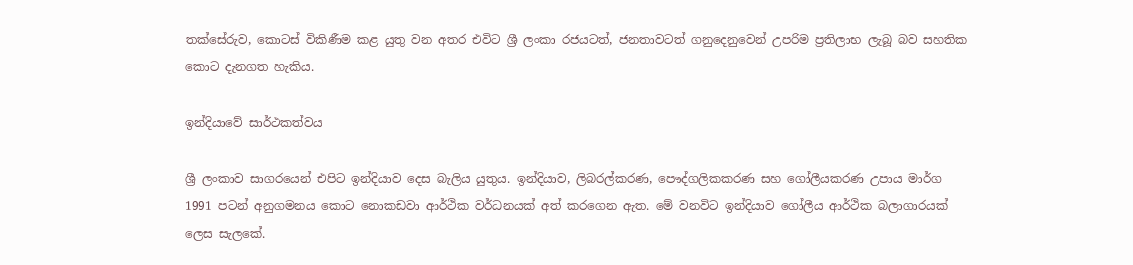තක්සේරුව, කොටස් විකිණීම කළ යුතු වන අතර එවිට ශ්‍රී ලංකා රජයටත්, ජනතාවටත් ගනුදෙනුවෙන් උපරිම ප්‍රතිලාභ ලැබූ බව සහතික කොට දැනගත හැකිය.

ඉන්දියාවේ සාර්ථකත්වය

ශ්‍රී ලංකාව සාගරයෙන් එපිට ඉන්දියාව දෙස බැලිය යුතුය. ඉන්දියාව, ලිබරල්කරණ, පෞද්ගලිකකරණ සහ ගෝලීයකරණ උපාය මාර්ග 1991 පටන් අනුගමනය කොට නොකඩවා ආර්ථික වර්ධනයක් අත් කරගෙන ඇත. මේ වනවිට ඉන්දියාව ගෝලීය ආර්ථික බලාගාරයක් ලෙස සැලකේ.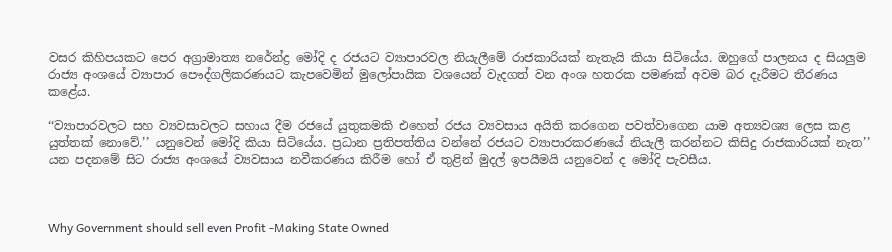වසර කිහිපයකට පෙර අග්‍රාමාත්‍ය නරේන්ද්‍ර මෝදි ද රජයට ව්‍යාපාරවල නියැලීමේ රාජකාරියක් නැතැයි කියා සිටියේය. ඔහුගේ පාලනය ද සියලුම රාජ්‍ය අංශයේ ව්‍යාපාර පෞද්ගලිකරණයට කැපවෙමින් මුලෝපායික වශයෙන් වැදගත් වන අංශ හතරක පමණක් අවම බර දැරීමට තීරණය කළේය.

‘‘ව්‍යාපාරවලට සහ ව්‍යවසාවලට සහාය දීම රජයේ යුතුකමකි එහෙත් රජය ව්‍යවසාය අයිති කරගෙන පවත්වාගෙන යාම අත්‍යවශ්‍ය ලෙස කළ යුත්තක් නොවේ.’’ යනුවෙන් මෝදි කියා සිටියේය. ප්‍රධාන ප්‍රතිපත්තිය වන්නේ රජයට ව්‍යාපාරකරණයේ නියැලී කරන්නට කිසිදු රාජකාරියක් නැත’’ යන පදනමේ සිට රාජ්‍ය අංශයේ ව්‍යවසාය නවීකරණය කිරීම හෝ ඒ තුළින් මුදල් ඉපයීමයි යනුවෙන් ද මෝදි පැවසීය.



Why Government should sell even Profit -Making State Owned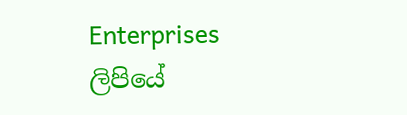Enterprises  ලිපියේ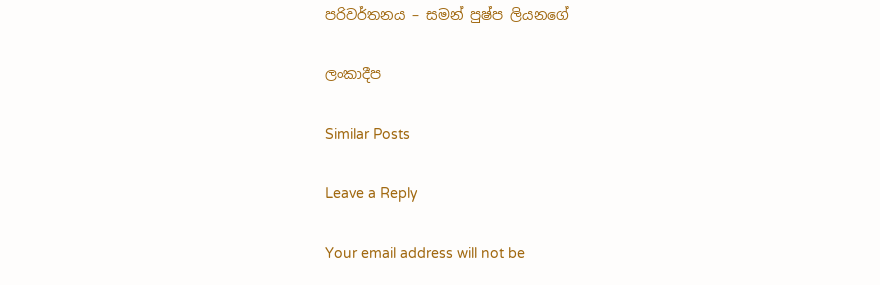පරිවර්තනය – සමන් පුෂ්ප ලියනගේ

ලංකාදීප

Similar Posts

Leave a Reply

Your email address will not be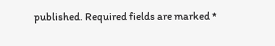published. Required fields are marked *